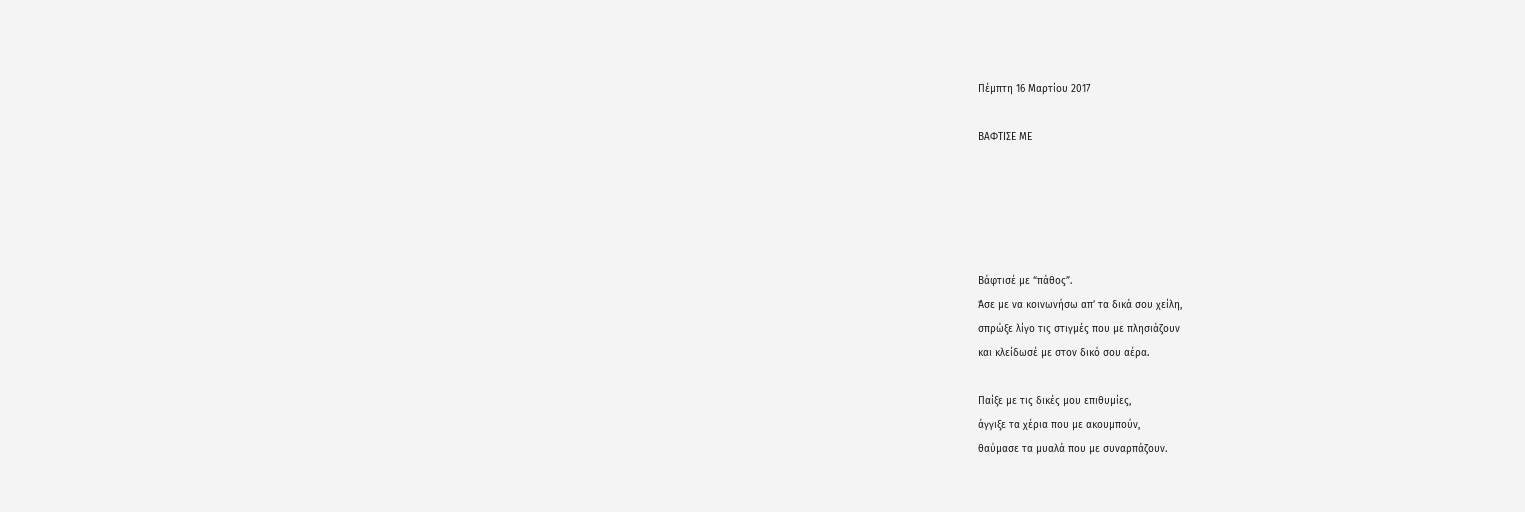Πέμπτη 16 Μαρτίου 2017

ΒΑΦΤΙΣΕ ΜΕ





Βάφτισέ με “πάθος”.
Άσε με να κοινωνήσω απ’ τα δικά σου χείλη,
σπρώξε λίγο τις στιγμές που με πλησιάζουν
και κλείδωσέ με στον δικό σου αέρα.

Παίξε με τις δικές μου επιθυμίες,
άγγιξε τα χέρια που με ακουμπούν,
θαύμασε τα μυαλά που με συναρπάζουν.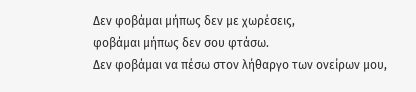Δεν φοβάμαι μήπως δεν με χωρέσεις,
φοβάμαι μήπως δεν σου φτάσω.
Δεν φοβάμαι να πέσω στον λήθαργο των ονείρων μου,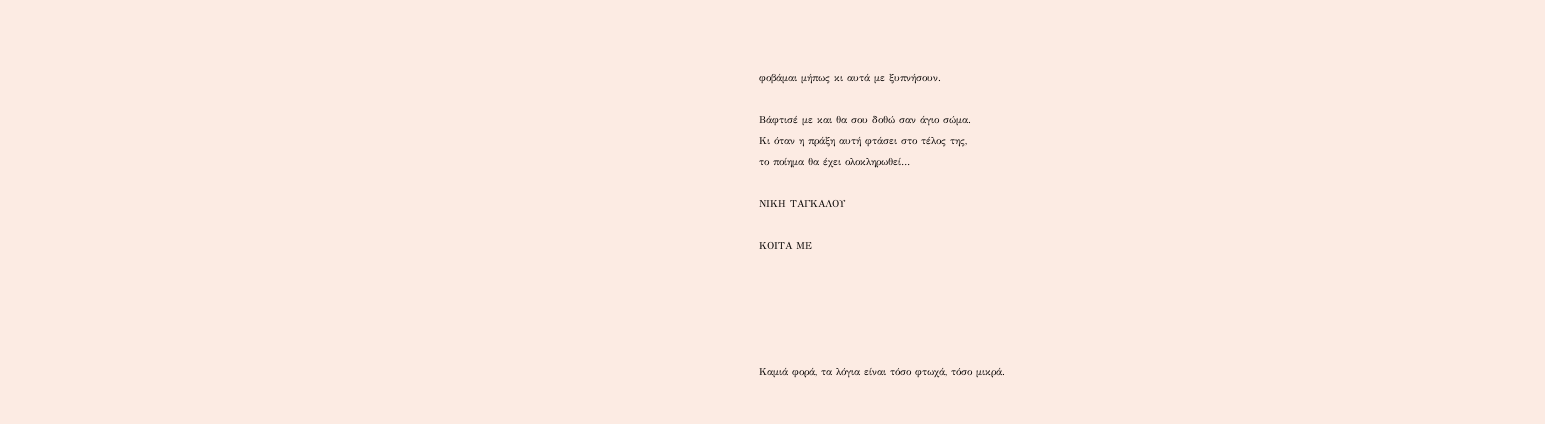φοβάμαι μήπως κι αυτά με ξυπνήσουν.

Βάφτισέ με και θα σου δοθώ σαν άγιο σώμα.
Κι όταν η πράξη αυτή φτάσει στο τέλος της,
το ποίημα θα έχει ολοκληρωθεί…

ΝΙΚΗ ΤΑΓΚΑΛΟΥ

ΚΟΙΤΑ ΜΕ





Καμιά φορά, τα λόγια είναι τόσο φτωχά, τόσο μικρά.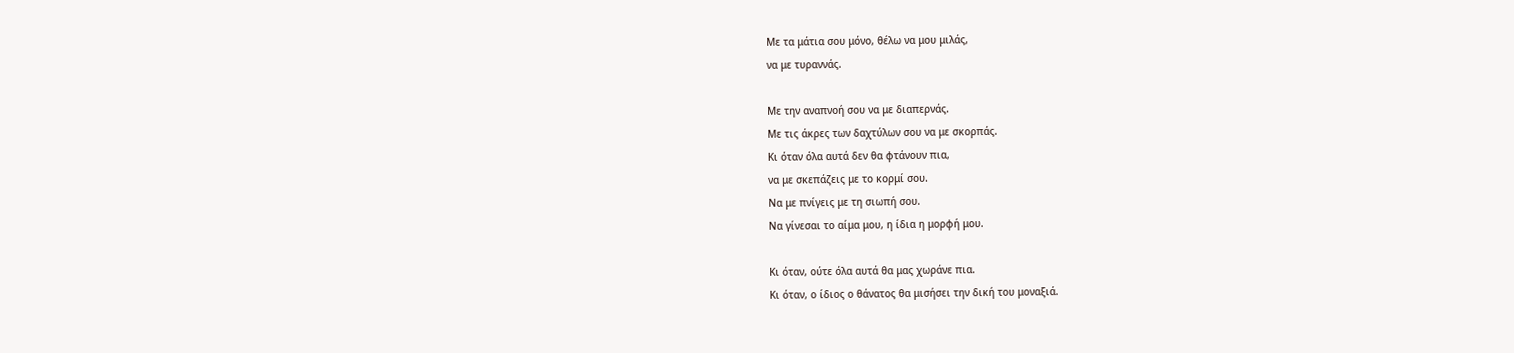Με τα μάτια σου μόνο, θέλω να μου μιλάς,
να με τυραννάς.

Με την αναπνοή σου να με διαπερνάς.
Με τις άκρες των δαχτύλων σου να με σκορπάς.
Κι όταν όλα αυτά δεν θα φτάνουν πια,
να με σκεπάζεις με το κορμί σου.
Να με πνίγεις με τη σιωπή σου.
Να γίνεσαι το αίμα μου, η ίδια η μορφή μου.

Κι όταν, ούτε όλα αυτά θα μας χωράνε πια.
Κι όταν, ο ίδιος ο θάνατος θα μισήσει την δική του μοναξιά.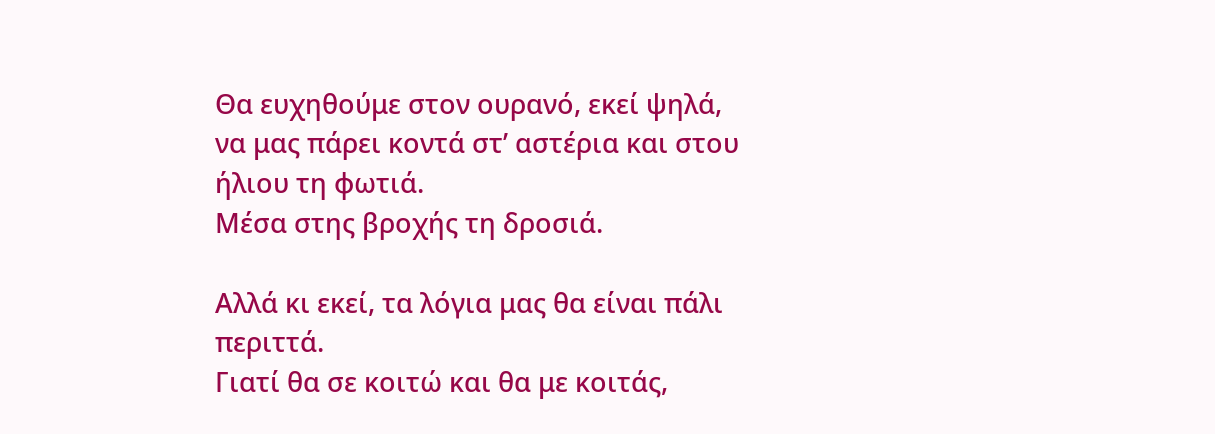Θα ευχηθούμε στον ουρανό, εκεί ψηλά,
να μας πάρει κοντά στ’ αστέρια και στου ήλιου τη φωτιά.
Μέσα στης βροχής τη δροσιά.

Αλλά κι εκεί, τα λόγια μας θα είναι πάλι περιττά.
Γιατί θα σε κοιτώ και θα με κοιτάς,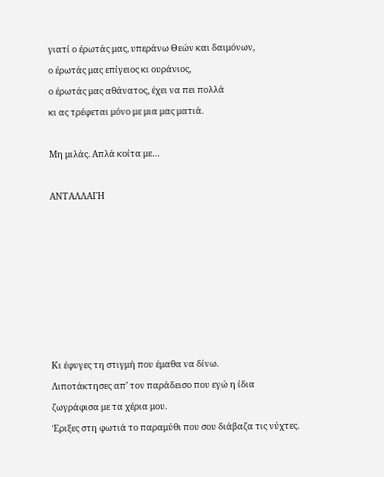γιατί ο έρωτάς μας, υπεράνω Θεών και δαιμόνων,
ο έρωτάς μας επίγειος κι ουράνιος,
ο έρωτάς μας αθάνατος, έχει να πει πολλά
κι ας τρέφεται μόνο με μια μας ματιά.

Μη μιλάς. Απλά κοίτα με…

ΑΝΤΑΛΛΑΓΗ







Κι έφυγες τη στιγμή που έμαθα να δίνω.
Λιποτάκτησες απ’ τον παράδεισο που εγώ η ίδια ζωγράφισα με τα χέρια μου.
Έριξες στη φωτιά το παραμύθι που σου διάβαζα τις νύχτες.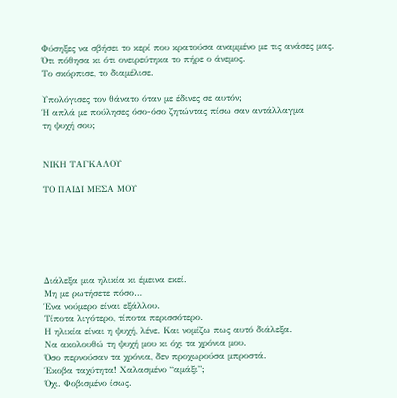Φύσηξες να σβήσει το κερί που κρατούσα αναμμένο με τις ανάσες μας.
Ότι πόθησα κι ότι ονειρεύτηκα το πήρε ο άνεμος.
Το σκόρπισε, το διαμέλισε.

Υπολόγισες τον θάνατο όταν με έδινες σε αυτόν;
Ή απλά με πούλησες όσο-όσο ζητώντας πίσω σαν αντάλλαγμα
τη ψυχή σου;


ΝΙΚΗ ΤΑΓΚΑΛΟΥ

ΤΟ ΠΑΙΔΙ ΜΕΣΑ ΜΟΥ






Διάλεξα μια ηλικία κι έμεινα εκεί.
Μη με ρωτήσετε πόσο…
Ένα νούμερο είναι εξάλλου.
Τίποτα λιγότερο, τίποτα περισσότερο.
Η ηλικία είναι η ψυχή, λένε. Και νομίζω πως αυτό διάλεξα.
Να ακολουθώ τη ψυχή μου κι όχι τα χρόνια μου.
Όσο περνούσαν τα χρόνια, δεν προχωρούσα μπροστά.
Έκοβα ταχύτητα! Χαλασμένο “αμάξι”;
Όχι. Φοβισμένο ίσως.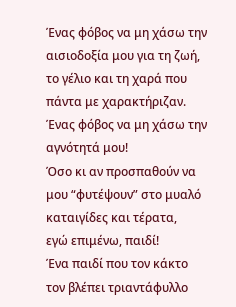Ένας φόβος να μη χάσω την αισιοδοξία μου για τη ζωή,
το γέλιο και τη χαρά που πάντα με χαρακτήριζαν.
Ένας φόβος να μη χάσω την αγνότητά μου!
Όσο κι αν προσπαθούν να μου “φυτέψουν” στο μυαλό καταιγίδες και τέρατα,
εγώ επιμένω, παιδί!
Ένα παιδί που τον κάκτο τον βλέπει τριαντάφυλλο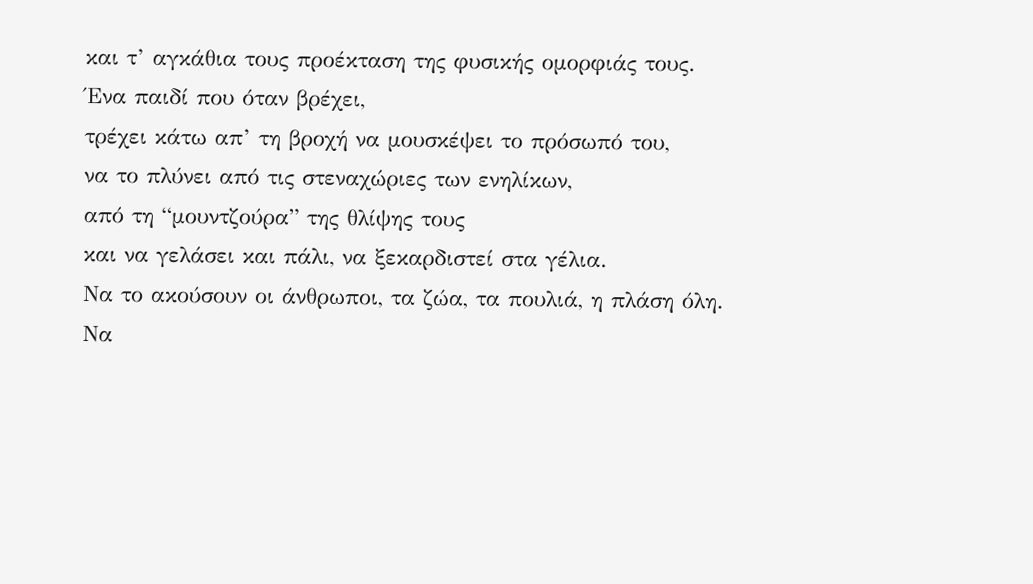και τ’ αγκάθια τους προέκταση της φυσικής ομορφιάς τους.
Ένα παιδί που όταν βρέχει,
τρέχει κάτω απ’ τη βροχή να μουσκέψει το πρόσωπό του,
να το πλύνει από τις στεναχώριες των ενηλίκων,
από τη “μουντζούρα” της θλίψης τους
και να γελάσει και πάλι, να ξεκαρδιστεί στα γέλια.
Να το ακούσουν οι άνθρωποι, τα ζώα, τα πουλιά, η πλάση όλη.
Να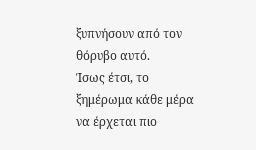ξυπνήσουν από τον θόρυβο αυτό.
Ίσως έτσι, το ξημέρωμα κάθε μέρα να έρχεται πιο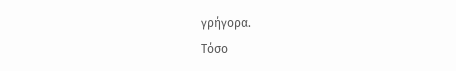γρήγορα.
Τόσο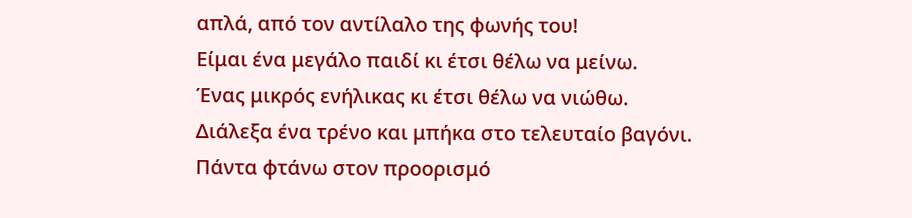απλά, από τον αντίλαλο της φωνής του!
Είμαι ένα μεγάλο παιδί κι έτσι θέλω να μείνω.
Ένας μικρός ενήλικας κι έτσι θέλω να νιώθω.
Διάλεξα ένα τρένο και μπήκα στο τελευταίο βαγόνι.
Πάντα φτάνω στον προορισμό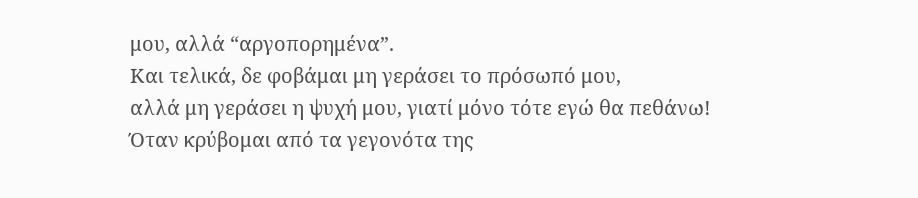μου, αλλά “αργοπορημένα”.
Και τελικά, δε φοβάμαι μη γεράσει το πρόσωπό μου,
αλλά μη γεράσει η ψυχή μου, γιατί μόνο τότε εγώ θα πεθάνω!
Όταν κρύβομαι από τα γεγονότα της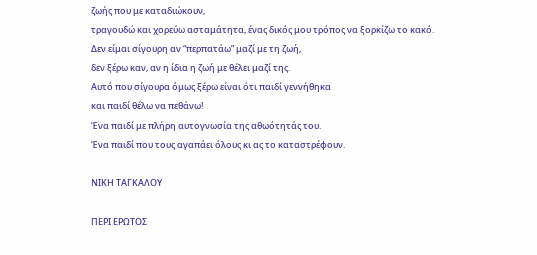ζωής που με καταδιώκουν,
τραγουδώ και χορεύω ασταμάτητα, ένας δικός μου τρόπος να ξορκίζω το κακό.
Δεν είμαι σίγουρη αν “περπατάω” μαζί με τη ζωή,
δεν ξέρω καν, αν η ίδια η ζωή με θέλει μαζί της.
Αυτό που σίγουρα όμως ξέρω είναι ότι παιδί γεννήθηκα
και παιδί θέλω να πεθάνω!
Ένα παιδί με πλήρη αυτογνωσία της αθωότητάς του.
Ένα παιδί που τους αγαπάει όλους κι ας το καταστρέφουν.

ΝΙΚΗ ΤΑΓΚΑΛΟΥ

ΠΕΡΙ ΕΡΩΤΟΣ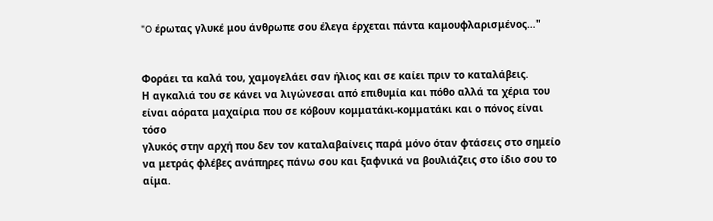"O έρωτας γλυκέ μου άνθρωπε σου έλεγα έρχεται πάντα καμουφλαρισμένος…"


Φοράει τα καλά του, χαμογελάει σαν ήλιος και σε καίει πριν το καταλάβεις.
Η αγκαλιά του σε κάνει να λιγώνεσαι από επιθυμία και πόθο αλλά τα χέρια του
είναι αόρατα μαχαίρια που σε κόβουν κομματάκι-κομματάκι και ο πόνος είναι τόσο
γλυκός στην αρχή που δεν τον καταλαβαίνεις παρά μόνο όταν φτάσεις στο σημείο
να μετράς φλέβες ανάπηρες πάνω σου και ξαφνικά να βουλιάζεις στο ίδιο σου το αίμα.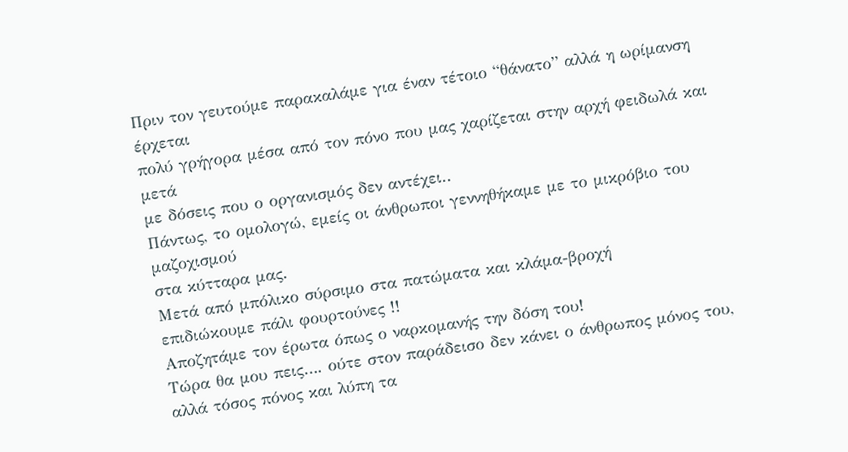Πριν τον γευτούμε παρακαλάμε για έναν τέτοιο “θάνατο” αλλά η ωρίμανση έρχεται
πολύ γρήγορα μέσα από τον πόνο που μας χαρίζεται στην αρχή φειδωλά και μετά
με δόσεις που ο οργανισμός δεν αντέχει..
Πάντως, το ομολογώ, εμείς οι άνθρωποι γεννηθήκαμε με το μικρόβιο του μαζοχισμού
στα κύτταρα μας.
Μετά από μπόλικο σύρσιμο στα πατώματα και κλάμα-βροχή
επιδιώκουμε πάλι φουρτούνες !!
Αποζητάμε τον έρωτα όπως ο ναρκομανής την δόση του!
Τώρα θα μου πεις…. ούτε στον παράδεισο δεν κάνει ο άνθρωπος μόνος του,
αλλά τόσος πόνος και λύπη τα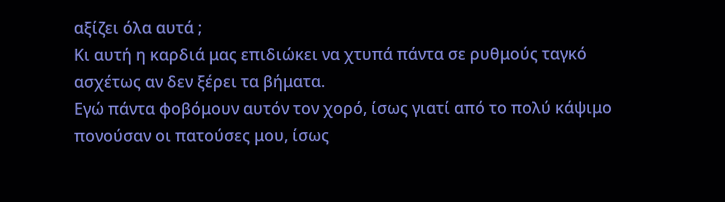αξίζει όλα αυτά ;
Kι αυτή η καρδιά μας επιδιώκει να χτυπά πάντα σε ρυθμούς ταγκό
ασχέτως αν δεν ξέρει τα βήματα.
Εγώ πάντα φοβόμουν αυτόν τον χορό, ίσως γιατί από το πολύ κάψιμο
πονούσαν οι πατούσες μου, ίσως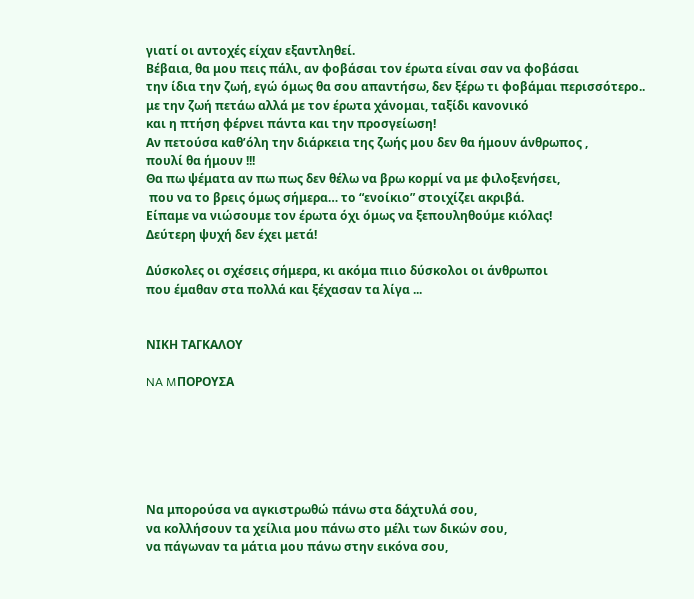γιατί οι αντοχές είχαν εξαντληθεί.
Βέβαια, θα μου πεις πάλι, αν φοβάσαι τον έρωτα είναι σαν να φοβάσαι
την ίδια την ζωή, εγώ όμως θα σου απαντήσω, δεν ξέρω τι φοβάμαι περισσότερο..
με την ζωή πετάω αλλά με τον έρωτα χάνομαι, ταξίδι κανονικό
και η πτήση φέρνει πάντα και την προσγείωση!
Αν πετούσα καθ’όλη την διάρκεια της ζωής μου δεν θα ήμουν άνθρωπος ,
πουλί θα ήμουν !!!
Θα πω ψέματα αν πω πως δεν θέλω να βρω κορμί να με φιλοξενήσει,
 που να το βρεις όμως σήμερα… το “ενοίκιο” στοιχίζει ακριβά.
Είπαμε να νιώσουμε τον έρωτα όχι όμως να ξεπουληθούμε κιόλας!
Δεύτερη ψυχή δεν έχει μετά!

Δύσκολες οι σχέσεις σήμερα, κι ακόμα πιιο δύσκολοι οι άνθρωποι
που έμαθαν στα πολλά και ξέχασαν τα λίγα ...


ΝΙΚΗ ΤΑΓΚΑΛΟΥ

NA MΠΟΡΟΥΣΑ






Να μπορούσα να αγκιστρωθώ πάνω στα δάχτυλά σου,
να κολλήσουν τα χείλια μου πάνω στο μέλι των δικών σου,
να πάγωναν τα μάτια μου πάνω στην εικόνα σου,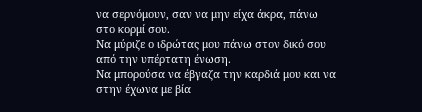να σερνόμουν, σαν να μην είχα άκρα, πάνω στο κορμί σου.
Να μύριζε ο ιδρώτας μου πάνω στον δικό σου από την υπέρτατη ένωση.
Να μπορούσα να έβγαζα την καρδιά μου και να στην έχωνα με βία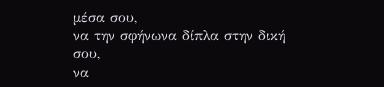μέσα σου,
να την σφήνωνα δίπλα στην δική σου,
να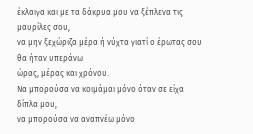έκλαιγα και με τα δάκρυα μου να ξέπλενα τις μαυρίλες σου,
να μην ξεχώριζα μέρα ή νύχτα γιατί ο έρωτας σου θα ήταν υπεράνω
ώρας, μέρας και χρόνου.
Να μπορούσα να κοιμάμαι μόνο όταν σε είχα δίπλα μου,
να μπορούσα να αναπνέω μόνο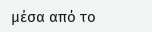μέσα από το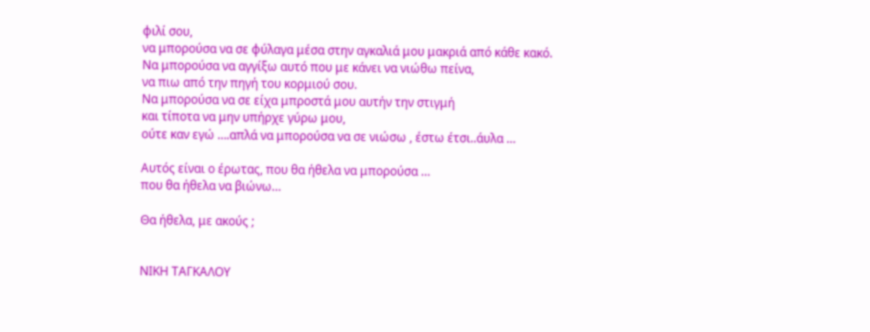φιλί σου,
να μπορούσα να σε φύλαγα μέσα στην αγκαλιά μου μακριά από κάθε κακό.
Να μπορούσα να αγγίξω αυτό που με κάνει να νιώθω πείνα,
να πιω από την πηγή του κορμιού σου.
Να μπορούσα να σε είχα μπροστά μου αυτήν την στιγμή
και τίποτα να μην υπήρχε γύρω μου,
ούτε καν εγώ ….απλά να μπορούσα να σε νιώσω , έστω έτσι..άυλα …

Αυτός είναι ο έρωτας, που θα ήθελα να μπορούσα …
που θα ήθελα να βιώνω…

Θα ήθελα, με ακούς ;


ΝΙΚΗ ΤΑΓΚΑΛΟΥ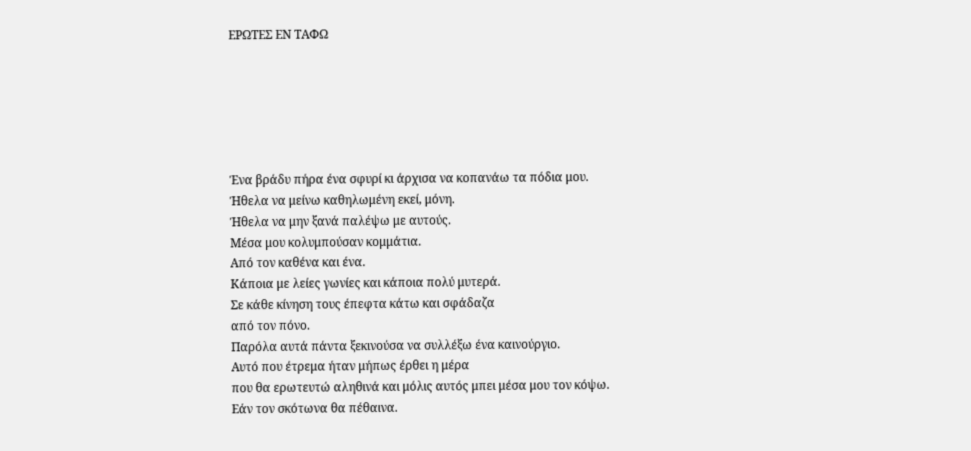ΕΡΩΤΕΣ ΕΝ ΤΑΦΩ






Ένα βράδυ πήρα ένα σφυρί κι άρχισα να κοπανάω τα πόδια μου.
Ήθελα να μείνω καθηλωμένη εκεί, μόνη.
Ήθελα να μην ξανά παλέψω με αυτούς.
Μέσα μου κολυμπούσαν κομμάτια.
Από τον καθένα και ένα.
Κάποια με λείες γωνίες και κάποια πολύ μυτερά.
Σε κάθε κίνηση τους έπεφτα κάτω και σφάδαζα
από τον πόνο.
Παρόλα αυτά πάντα ξεκινούσα να συλλέξω ένα καινούργιο.
Αυτό που έτρεμα ήταν μήπως έρθει η μέρα
που θα ερωτευτώ αληθινά και μόλις αυτός μπει μέσα μου τον κόψω.
Εάν τον σκότωνα θα πέθαινα.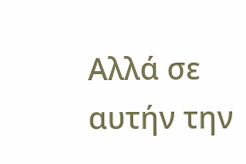Αλλά σε αυτήν την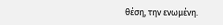θέση, την ενωμένη.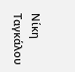Νίκη Ταγκάλου